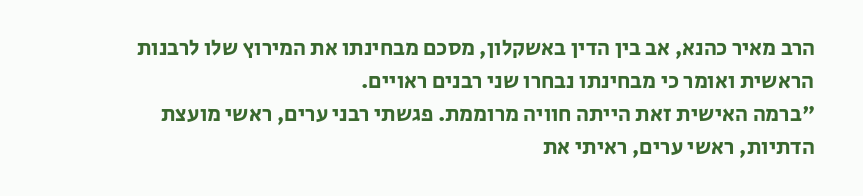הרב מאיר כהנא, אב בין הדין באשקלון, מסכם מבחינתו את המירוץ שלו לרבנות הראשית ואומר כי מבחינתו נבחרו שני רבנים ראויים.
"ברמה האישית זאת הייתה חוויה מרוממת. פגשתי רבני ערים, ראשי מועצת הדתיות, ראשי ערים, ראיתי את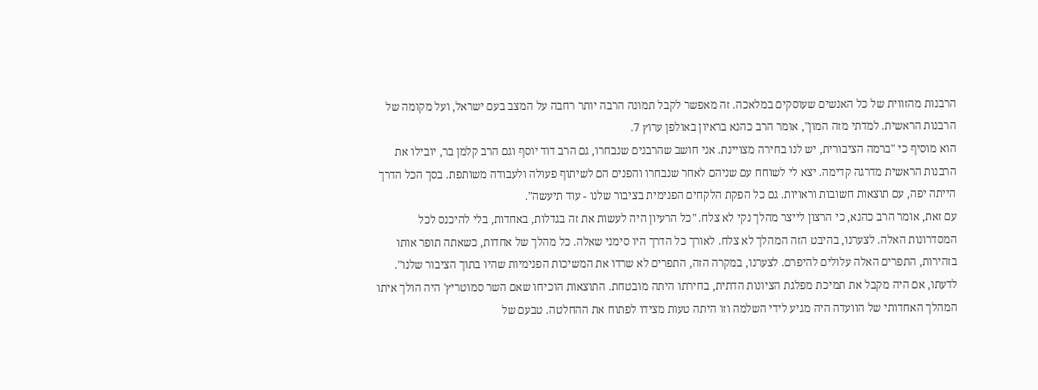הרבנות מהזווית של כל האנשים שעוסקים במלאכה. זה מאפשר לקבל תמונה הרבה יותר רחבה על המצב בעם ישראל, ועל מקומה של הרבנות הראשית. למדתי מזה המון", אומר הרב כהנא בראיון באולפן ערוץ 7.
הוא מוסיף כי "ברמה הציבורית, יש לנו בחירה מצויינת. אני חושב שהרבנים שנבחרו, גם הרב דוד יוסף וגם הרב קלמן בר, יובילו את הרבנות הראשית מדרגה קדימה. יצא לי לשוחח עם שניהם לאחר שנבחרו והפנים הם לשיתוף פעולה ולעבודה משותפת. בסך הכל הדרך הייתה יפה, עם תוצאות חשובות וראויות. גם כל הפקת הלקחים הפנימית בציבור שלנו - עוד תיעשה".
עם זאת, אומר הרב כהנא, כי הרצון לייצר מהלך נקי לא צלח. "כל הרעיון היה לעשות את זה בגדלות, באחדות, בלי להיכנס לכל המסדרונות האלה. לצערנו, בהיבט הזה המהלך לא צלח. לאורך כל הדרך היו סימני שאלה. כל מהלך של אחדות, כשאתה תופר אותו בזהירות, התפרים האלה עלולים להיפרם. לצערנו, במקרה הזה, התפרים לא שרדו את המשיכות הפנימיות שהיו בתוך הציבור שלנו".
לדעתו, אם היה מקבל את תמיכת מפלגת הציונות הדתית, בחירתו היתה מובטחת. התוצאות הוכיחו שאם השר סמוטריץ' היה הולך איתו המהלך האחדותי של הוועדה היה מגיע לידי השלמה וזו היתה טעות מצידו לפתוח את ההחלטה. טבעם של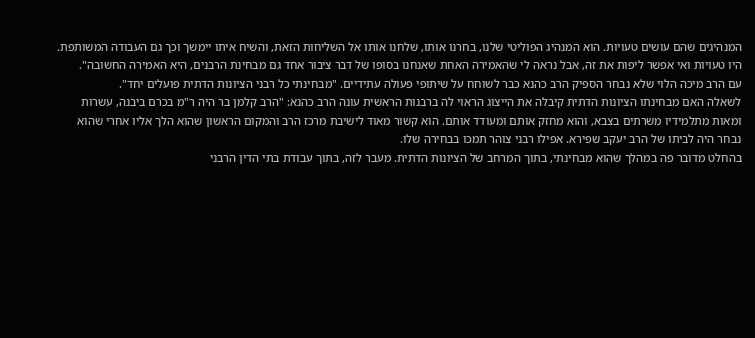המנהיגים שהם עושים טעויות. הוא המנהיג הפוליטי שלנו, בחרנו אותו, שלחנו אותו אל השליחות הזאת, והשיח איתו יימשך וכך גם העבודה המשותפת. היו טעויות ואי אפשר ליפות את זה, אבל נראה לי שהאמירה האחת שאנחנו בסופו של דבר ציבור אחד גם מבחינת הרבנים, היא האמירה החשובה".
עם הרב מיכה הלוי שלא נבחר הספיק הרב כהנא כבר לשוחח על שיתופי פעולה עתידיים. "מבחינתי כל רבני הציונות הדתית פועלים יחד".
לשאלה האם מבחינתו הציונות הדתית קיבלה את הייצוג הראוי לה ברבנות הראשית עונה הרב כהנא: "הרב קלמן בר היה ר"מ בכרם ביבנה, עשרות ומאות מתלמידיו משרתים בצבא, והוא מחזק אותם ומעודד אותם. הוא קשור מאוד לישיבת מרכז הרב והמקום הראשון שהוא הלך אליו אחרי שהוא נבחר היה לביתו של הרב יעקב שפירא. אפילו רבני צוהר תמכו בבחירה שלו.
בהחלט מדובר פה במהלך שהוא מבחינתי, בתוך המרחב של הציונות הדתית. מעבר לזה, בתוך עבודת בתי הדין הרבני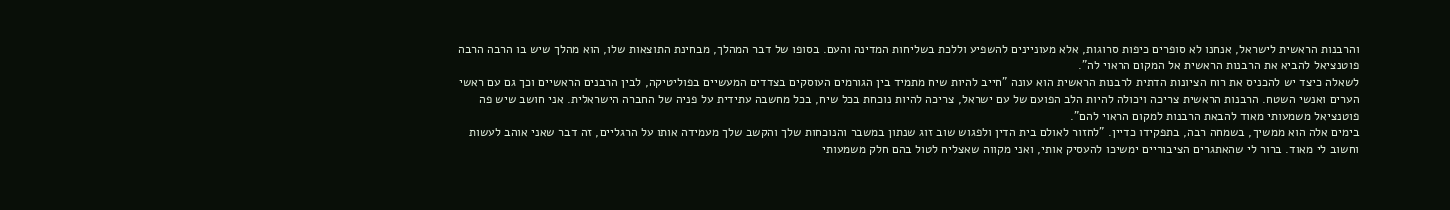והרבנות הראשית לישראל, אנחנו לא סופרים כיפות סרוגות, אלא מעוניינים להשפיע וללכת בשליחות המדינה והעם. בסופו של דבר המהלך, מבחינת התוצאות שלו, הוא מהלך שיש בו הרבה הרבה פוטנציאל להביא את הרבנות הראשית אל המקום הראוי לה".
לשאלה כיצד יש להכניס את רוח הציונות הדתית לרבנות הראשית הוא עונה "חייב להיות שיח מתמיד בין הגורמים העוסקים בצדדים המעשיים בפוליטיקה, לבין הרבנים הראשיים וכך גם עם ראשי הערים ואנשי השטח. הרבנות הראשית צריכה ויכולה להיות הלב הפועם של עם ישראל, צריכה להיות נוכחת בכל שיח, בכל מחשבה עתידית על פניה של החברה הישראלית. אני חושב שיש פה פוטנציאל משמעותי מאוד להבאת הרבנות למקום הראוי להם".
בימים אלה הוא ממשיך, בשמחה רבה, בתפקידו כדיין. "לחזור לאולם בית הדין ולפגוש שוב זוג שנתון במשבר והנוכחות שלך והקשב שלך מעמידה אותו על הרגליים, זה דבר שאני אוהב לעשות וחשוב לי מאוד. ברור לי שהאתגרים הציבוריים ימשיכו להעסיק אותי, ואני מקווה שאצליח לטול בהם חלק משמעותי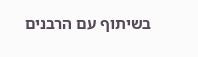בשיתוף עם הרבנים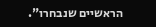הראשיים שנבחרו".